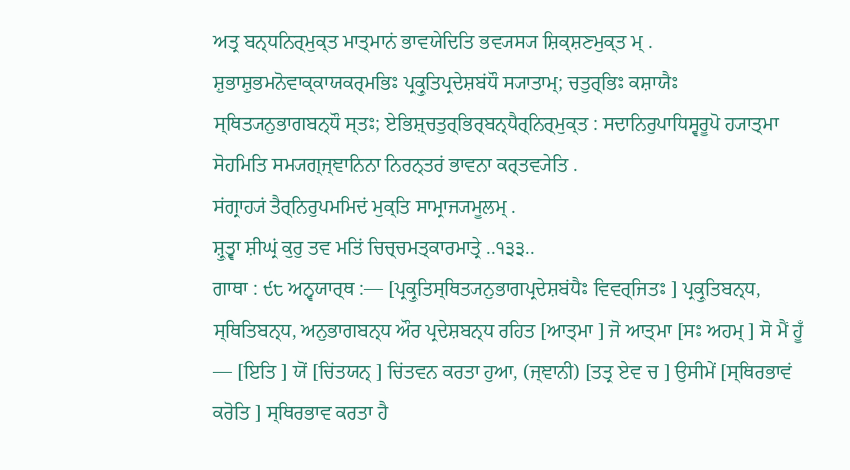ਅਤ੍ਰ ਬਨ੍ਧਨਿਰ੍ਮੁਕ੍ਤ ਮਾਤ੍ਮਾਨਂ ਭਾਵਯੇਦਿਤਿ ਭਵ੍ਯਸ੍ਯ ਸ਼ਿਕ੍ਸ਼ਣਮੁਕ੍ਤ ਮ੍ .
ਸ਼ੁਭਾਸ਼ੁਭਮਨੋਵਾਕ੍ਕਾਯਕਰ੍ਮਭਿਃ ਪ੍ਰਕ੍ਰੁਤਿਪ੍ਰਦੇਸ਼ਬਂਧੌ ਸ੍ਯਾਤਾਮ੍; ਚਤੁਰ੍ਭਿਃ ਕਸ਼ਾਯੈਃ ਸ੍ਥਿਤ੍ਯਨੁਭਾਗਬਨ੍ਧੌ ਸ੍ਤਃ; ਏਭਿਸ਼੍ਚਤੁਰ੍ਭਿਰ੍ਬਨ੍ਧੈਰ੍ਨਿਰ੍ਮੁਕ੍ਤ : ਸਦਾਨਿਰੁਪਾਧਿਸ੍ਵਰੂਪੋ ਹ੍ਯਾਤ੍ਮਾ ਸੋਹਮਿਤਿ ਸਮ੍ਯਗ੍ਜ੍ਞਾਨਿਨਾ ਨਿਰਨ੍ਤਰਂ ਭਾਵਨਾ ਕਰ੍ਤਵ੍ਯੇਤਿ .
ਸਂਗ੍ਰਾਹ੍ਯਂ ਤੈਰ੍ਨਿਰੁਪਮਮਿਦਂ ਮੁਕ੍ਤਿ ਸਾਮ੍ਰਾਜ੍ਯਮੂਲਮ੍ .
ਸ਼੍ਰੁਤ੍ਵਾ ਸ਼ੀਘ੍ਰਂ ਕੁਰੁ ਤਵ ਮਤਿਂ ਚਿਚ੍ਚਮਤ੍ਕਾਰਮਾਤ੍ਰੇ ..੧੩੩..
ਗਾਥਾ : ੯੮ ਅਨ੍ਵਯਾਰ੍ਥ :— [ਪ੍ਰਕ੍ਰੁਤਿਸ੍ਥਿਤ੍ਯਨੁਭਾਗਪ੍ਰਦੇਸ਼ਬਂਧੈਃ ਵਿਵਰ੍ਜਿਤਃ ] ਪ੍ਰਕ੍ਰੁਤਿਬਨ੍ਧ, ਸ੍ਥਿਤਿਬਨ੍ਧ, ਅਨੁਭਾਗਬਨ੍ਧ ਔਰ ਪ੍ਰਦੇਸ਼ਬਨ੍ਧ ਰਹਿਤ [ਆਤ੍ਮਾ ] ਜੋ ਆਤ੍ਮਾ [ਸਃ ਅਹਮ੍ ] ਸੋ ਮੈਂ ਹੂਁ — [ਇਤਿ ] ਯੋਂ [ਚਿਂਤਯਨ੍ ] ਚਿਂਤਵਨ ਕਰਤਾ ਹੁਆ, (ਜ੍ਞਾਨੀ) [ਤਤ੍ਰ ਏਵ ਚ ] ਉਸੀਮੇਂ [ਸ੍ਥਿਰਭਾਵਂ ਕਰੋਤਿ ] ਸ੍ਥਿਰਭਾਵ ਕਰਤਾ ਹੈ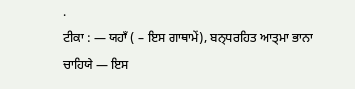.
ਟੀਕਾ : — ਯਹਾਁ ( – ਇਸ ਗਾਥਾਮੇਂ), ਬਨ੍ਧਰਹਿਤ ਆਤ੍ਮਾ ਭਾਨਾ ਚਾਹਿਯੇ — ਇਸ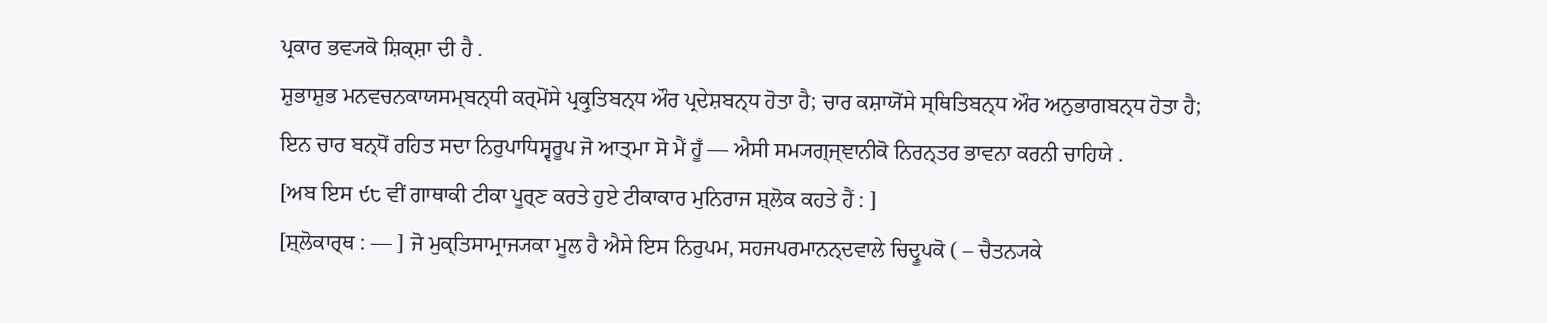ਪ੍ਰਕਾਰ ਭਵ੍ਯਕੋ ਸ਼ਿਕ੍ਸ਼ਾ ਦੀ ਹੈ .
ਸ਼ੁਭਾਸ਼ੁਭ ਮਨਵਚਨਕਾਯਸਮ੍ਬਨ੍ਧੀ ਕਰ੍ਮੋਂਸੇ ਪ੍ਰਕ੍ਰੁਤਿਬਨ੍ਧ ਔਰ ਪ੍ਰਦੇਸ਼ਬਨ੍ਧ ਹੋਤਾ ਹੈ; ਚਾਰ ਕਸ਼ਾਯੋਂਸੇ ਸ੍ਥਿਤਿਬਨ੍ਧ ਔਰ ਅਨੁਭਾਗਬਨ੍ਧ ਹੋਤਾ ਹੈ; ਇਨ ਚਾਰ ਬਨ੍ਧੋਂ ਰਹਿਤ ਸਦਾ ਨਿਰੁਪਾਧਿਸ੍ਵਰੂਪ ਜੋ ਆਤ੍ਮਾ ਸੋ ਮੈਂ ਹੂਁ — ਐਸੀ ਸਮ੍ਯਗ੍ਜ੍ਞਾਨੀਕੋ ਨਿਰਨ੍ਤਰ ਭਾਵਨਾ ਕਰਨੀ ਚਾਹਿਯੇ .
[ਅਬ ਇਸ ੯੮ ਵੀਂ ਗਾਥਾਕੀ ਟੀਕਾ ਪੂਰ੍ਣ ਕਰਤੇ ਹੁਏ ਟੀਕਾਕਾਰ ਮੁਨਿਰਾਜ ਸ਼੍ਲੋਕ ਕਹਤੇ ਹੈਂ : ]
[ਸ਼੍ਲੋਕਾਰ੍ਥ : — ] ਜੋ ਮੁਕ੍ਤਿਸਾਮ੍ਰਾਜ੍ਯਕਾ ਮੂਲ ਹੈ ਐਸੇ ਇਸ ਨਿਰੁਪਮ, ਸਹਜਪਰਮਾਨਨ੍ਦਵਾਲੇ ਚਿਦ੍ਰੂਪਕੋ ( – ਚੈਤਨ੍ਯਕੇ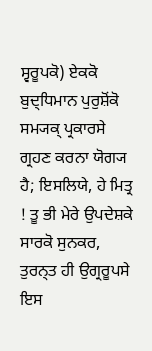ਸ੍ਵਰੂਪਕੋ) ਏਕਕੋ ਬੁਦ੍ਧਿਮਾਨ ਪੁਰੁਸ਼ੋਂਕੋ ਸਮ੍ਯਕ੍ ਪ੍ਰਕਾਰਸੇ ਗ੍ਰਹਣ ਕਰਨਾ ਯੋਗ੍ਯ ਹੈ; ਇਸਲਿਯੇ, ਹੇ ਮਿਤ੍ਰ ! ਤੂ ਭੀ ਮੇਰੇ ਉਪਦੇਸ਼ਕੇ ਸਾਰਕੋ ਸੁਨਕਰ, ਤੁਰਨ੍ਤ ਹੀ ਉਗ੍ਰਰੂਪਸੇ ਇਸ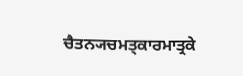ਚੈਤਨ੍ਯਚਮਤ੍ਕਾਰਮਾਤ੍ਰਕੇ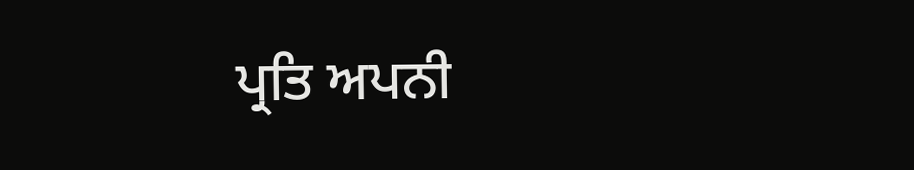ਪ੍ਰਤਿ ਅਪਨੀ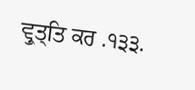ਵ੍ਰੁਤ੍ਤਿ ਕਰ .੧੩੩.